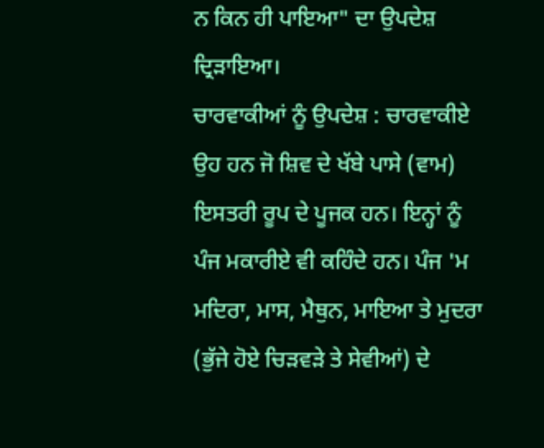ਨ ਕਿਨ ਹੀ ਪਾਇਆ" ਦਾ ਉਪਦੇਸ਼ ਦ੍ਰਿੜਾਇਆ।
ਚਾਰਵਾਕੀਆਂ ਨੂੰ ਉਪਦੇਸ਼ : ਚਾਰਵਾਕੀਏ ਉਹ ਹਨ ਜੋ ਸ਼ਿਵ ਦੇ ਖੱਬੇ ਪਾਸੇ (ਵਾਮ) ਇਸਤਰੀ ਰੂਪ ਦੇ ਪੂਜਕ ਹਨ। ਇਨ੍ਹਾਂ ਨੂੰ ਪੰਜ ਮਕਾਰੀਏ ਵੀ ਕਹਿੰਦੇ ਹਨ। ਪੰਜ 'ਮ ਮਦਿਰਾ, ਮਾਸ, ਮੈਥੁਨ, ਮਾਇਆ ਤੇ ਮੁਦਰਾ (ਭੁੱਜੇ ਹੋਏ ਚਿੜਵੜੇ ਤੇ ਸੇਵੀਆਂ) ਦੇ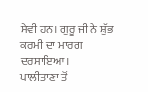ਸੇਵੀ ਹਨ। ਗੁਰੂ ਜੀ ਨੇ ਸ਼ੁੱਭ ਕਰਮੀ ਦਾ ਮਾਰਗ ਦਰਸਾਇਆ।
ਪਾਲੀਤਾਣਾ ਤੋਂ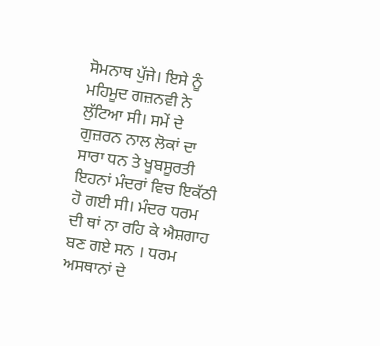ਸੋਮਨਾਥ ਪੁੱਜੇ। ਇਸੇ ਨੂੰ ਮਹਿਮੂਦ ਗਜ਼ਨਵੀ ਨੇ ਲੁੱਟਿਆ ਸੀ। ਸਮੇਂ ਦੇ ਗੁਜ਼ਰਨ ਨਾਲ ਲੋਕਾਂ ਦਾ ਸਾਰਾ ਧਨ ਤੇ ਖੂਬਸੂਰਤੀ ਇਹਨਾਂ ਮੰਦਰਾਂ ਵਿਚ ਇਕੱਠੀ ਹੋ ਗਈ ਸੀ। ਮੰਦਰ ਧਰਮ ਦੀ ਥਾਂ ਨਾ ਰਹਿ ਕੇ ਐਸ਼ਗਾਹ ਬਣ ਗਏ ਸਨ । ਧਰਮ ਅਸਥਾਨਾਂ ਦੇ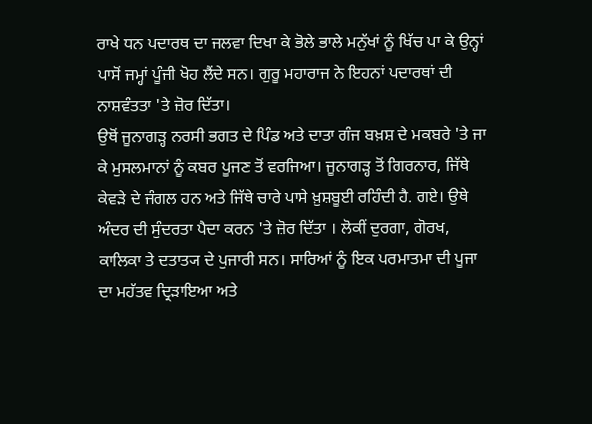ਰਾਖੇ ਧਨ ਪਦਾਰਥ ਦਾ ਜਲਵਾ ਦਿਖਾ ਕੇ ਭੋਲੇ ਭਾਲੇ ਮਨੁੱਖਾਂ ਨੂੰ ਖਿੱਚ ਪਾ ਕੇ ਉਨ੍ਹਾਂ ਪਾਸੋਂ ਜਮ੍ਹਾਂ ਪੂੰਜੀ ਖੋਹ ਲੈਂਦੇ ਸਨ। ਗੁਰੂ ਮਹਾਰਾਜ ਨੇ ਇਹਨਾਂ ਪਦਾਰਥਾਂ ਦੀ ਨਾਸ਼ਵੰਤਤਾ 'ਤੇ ਜ਼ੋਰ ਦਿੱਤਾ।
ਉਥੋਂ ਜੂਨਾਗੜ੍ਹ ਨਰਸੀ ਭਗਤ ਦੇ ਪਿੰਡ ਅਤੇ ਦਾਤਾ ਗੰਜ ਬਖ਼ਸ਼ ਦੇ ਮਕਬਰੇ 'ਤੇ ਜਾ ਕੇ ਮੁਸਲਮਾਨਾਂ ਨੂੰ ਕਬਰ ਪੂਜਣ ਤੋਂ ਵਰਜਿਆ। ਜੂਨਾਗੜ੍ਹ ਤੋਂ ਗਿਰਨਾਰ, ਜਿੱਥੇ ਕੇਵੜੇ ਦੇ ਜੰਗਲ ਹਨ ਅਤੇ ਜਿੱਥੇ ਚਾਰੇ ਪਾਸੇ ਖ਼ੁਸ਼ਬੂਈ ਰਹਿੰਦੀ ਹੈ. ਗਏ। ਉਥੇ ਅੰਦਰ ਦੀ ਸੁੰਦਰਤਾ ਪੈਦਾ ਕਰਨ 'ਤੇ ਜ਼ੋਰ ਦਿੱਤਾ । ਲੋਕੀਂ ਦੁਰਗਾ, ਗੋਰਖ, ਕਾਲਿਕਾ ਤੇ ਦਤਾਤ੍ਯ ਦੇ ਪੁਜਾਰੀ ਸਨ। ਸਾਰਿਆਂ ਨੂੰ ਇਕ ਪਰਮਾਤਮਾ ਦੀ ਪੂਜਾ ਦਾ ਮਹੱਤਵ ਦ੍ਰਿੜਾਇਆ ਅਤੇ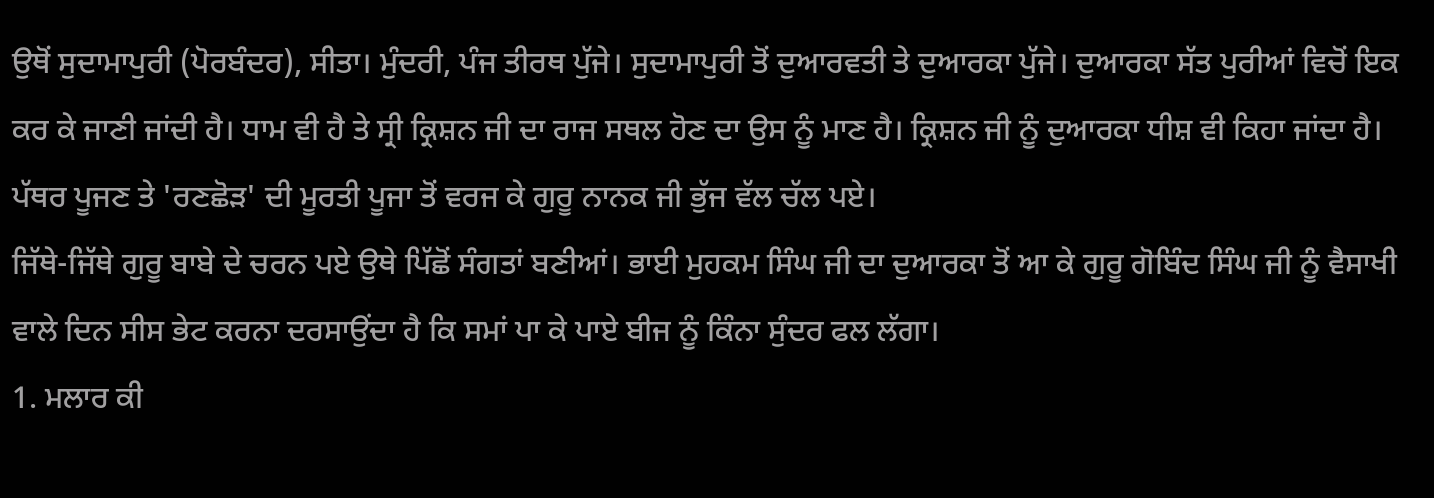ਉਥੋਂ ਸੁਦਾਮਾਪੁਰੀ (ਪੋਰਬੰਦਰ), ਸੀਤਾ। ਮੁੰਦਰੀ, ਪੰਜ ਤੀਰਥ ਪੁੱਜੇ। ਸੁਦਾਮਾਪੁਰੀ ਤੋਂ ਦੁਆਰਵਤੀ ਤੇ ਦੁਆਰਕਾ ਪੁੱਜੇ। ਦੁਆਰਕਾ ਸੱਤ ਪੁਰੀਆਂ ਵਿਚੋਂ ਇਕ ਕਰ ਕੇ ਜਾਣੀ ਜਾਂਦੀ ਹੈ। ਧਾਮ ਵੀ ਹੈ ਤੇ ਸ੍ਰੀ ਕ੍ਰਿਸ਼ਨ ਜੀ ਦਾ ਰਾਜ ਸਥਲ ਹੋਣ ਦਾ ਉਸ ਨੂੰ ਮਾਣ ਹੈ। ਕ੍ਰਿਸ਼ਨ ਜੀ ਨੂੰ ਦੁਆਰਕਾ ਧੀਸ਼ ਵੀ ਕਿਹਾ ਜਾਂਦਾ ਹੈ। ਪੱਥਰ ਪੂਜਣ ਤੇ 'ਰਣਛੋੜ' ਦੀ ਮੂਰਤੀ ਪੂਜਾ ਤੋਂ ਵਰਜ ਕੇ ਗੁਰੂ ਨਾਨਕ ਜੀ ਭੁੱਜ ਵੱਲ ਚੱਲ ਪਏ।
ਜਿੱਥੇ-ਜਿੱਥੇ ਗੁਰੂ ਬਾਬੇ ਦੇ ਚਰਨ ਪਏ ਉਥੇ ਪਿੱਛੋਂ ਸੰਗਤਾਂ ਬਣੀਆਂ। ਭਾਈ ਮੁਹਕਮ ਸਿੰਘ ਜੀ ਦਾ ਦੁਆਰਕਾ ਤੋਂ ਆ ਕੇ ਗੁਰੂ ਗੋਬਿੰਦ ਸਿੰਘ ਜੀ ਨੂੰ ਵੈਸਾਖੀ ਵਾਲੇ ਦਿਨ ਸੀਸ ਭੇਟ ਕਰਨਾ ਦਰਸਾਉਂਦਾ ਹੈ ਕਿ ਸਮਾਂ ਪਾ ਕੇ ਪਾਏ ਬੀਜ ਨੂੰ ਕਿੰਨਾ ਸੁੰਦਰ ਫਲ ਲੱਗਾ।
1. ਮਲਾਰ ਕੀ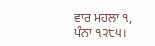ਵਾਰ ਮਹਲਾ ੧, ਪੰਨਾ ੧੨੮੫।